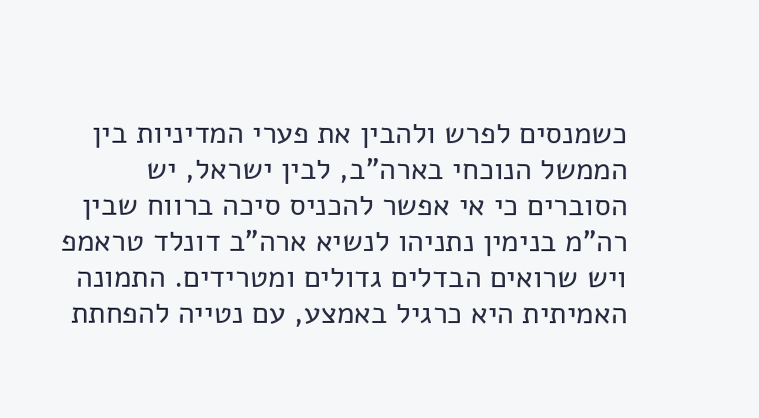כשמנסים לפרש ולהבין את פערי המדיניות בין הממשל הנוכחי בארה"ב, לבין ישראל, יש הסוברים כי אי אפשר להכניס סיכה ברווח שבין רה"מ בנימין נתניהו לנשיא ארה"ב דונלד טראמפ ויש שרואים הבדלים גדולים ומטרידים. התמונה האמיתית היא כרגיל באמצע, עם נטייה להפחתת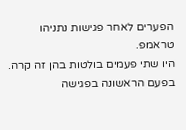הפערים לאחר פגישות נתניהו טראמפ.
היו שתי פעמים בולטות בהן זה קרה. בפעם הראשונה בפגישה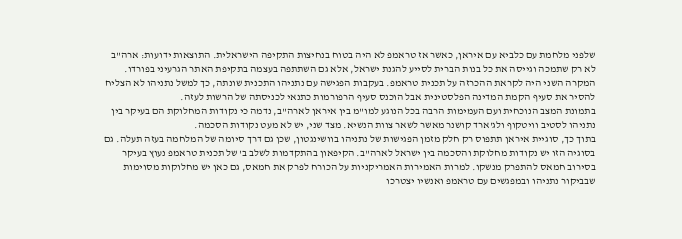שלפני מלחמת עם כלביא עם איראן, כאשר אז טראמפ לא היה בטוח בנחיצות התקיפה הישראלית. התוצאות ידועות: ארה"ב לא רק שתמכה וגייסה את כל בנות הברית לסייע להגנת ישראל, אלא גם השתתפה בעצמה בתקיפת האתר הגרעיני בפורדו.
המקרה השני היה לקראת ההכרזה על תכנית טראמפ. בעקבות הפגישה עם נתניהו התכנית שונתה, כך למשל נתניהו לא הצליח להסיר את סעיף הקמת המדינה הפלסטינית אבל הוכנס סעיף הרפורמות כתנאי לכניסתה של הרשות לעזה.
בתמונת המצב הנוכחית ועם העמימות הרבה בכל הנוגע למו"מ בין איראן לארה"ב, נדמה כי נקודות המחלוקת הם בעיקר בין נתניהו לסטיב וויטקוף ולג'ארד קושנר מאשר לשאר צוות הנשיא. מצד שני, יש לא מעט נקודות הסכמה.
בתוך כך, סוגיית איראן תתפוס רק חלק מזמן הפגישות של נתניהו בוושינגטון, שכן גם דרך סיומה של המלחמה בעזה תעלה. גם בסוגיה הזו יש נקודות מחלוקת והסכמה בין ישראל לארה"ב. הקיפאון בהתקדמות לשלב ב' של תכנית טראמפ נעוץ בעיקר בסירוב חמאס להתפרק מנשקו. למרות האמירות האמריקניות על הכורח לפרק את חמאס, גם כאן יש מחלוקות מסוימות שבביקור נתניהו ובמפגשים עם טראמפ ואנשיו יצטרכו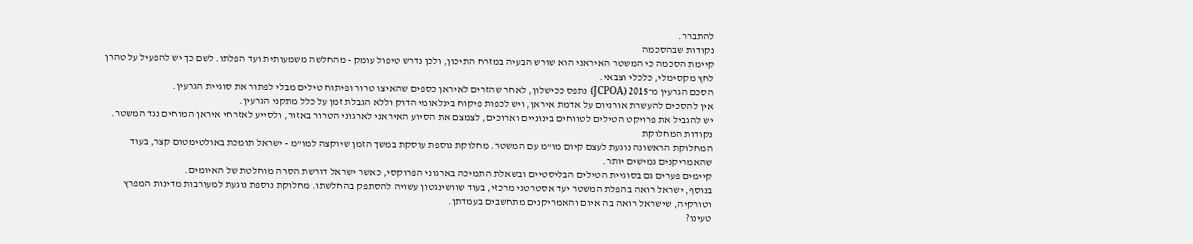להתברר.
נקודות שבהסכמה
קיימת הסכמה כי המשטר האיראני הוא שורש הבעיה במזרח התיכון, ולכן נדרש טיפול עומק - מהחלשה משמעותית ועד הפלתו. לשם כך יש להפעיל על טהרן לחץ מקסימלי, כלכלי וצבאי.
הסכם הגרעין מ־2015 (JCPOA) נתפס ככישלון, לאחר שהזרים לאיראן כספים שהאיצו טרור ופיתוח טילים מבלי לפתור את סוגיית הגרעין.
אין להסכים להעשרת אורניום על אדמת איראן, ויש לכפות פיקוח בינלאומי הדוק וללא הגבלת זמן על כלל מתקני הגרעין.
יש להגביל את פרויקט הטילים לטווחים בינוניים וארוכים, לצמצם את הסיוע האיראני לארגוני הטרור באזור, ולסייע לאזרחי איראן המוחים נגד המשטר.
נקודות המחלוקת
המחלוקת הראשונה נוגעת לעצם קיום מו"מ עם המשטר. מחלוקת נוספת עוסקת במשך הזמן שיוקצה למו"מ - ישראל תומכת באולטימטום קצר, בעוד שהאמריקנים גמישים יותר.
קיימים פערים גם בסוגיית הטילים הבליסטיים ובשאלת התמיכה בארגוני הפרוקסי, כאשר ישראל דורשת הסרה מוחלטת של האיומים.
בנוסף, ישראל רואה בהפלת המשטר יעד אסטרטגי מרכזי, בעוד שוושינגטון עשויה להסתפק בהחלשתו. מחלוקת נוספת נוגעת למעורבות מדינות המפרץ וטורקיה, שישראל רואה בה איום והאמריקנים מתחשבים בעמדתן.
טעינו?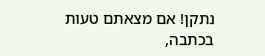נתקן! אם מצאתם טעות בכתבה,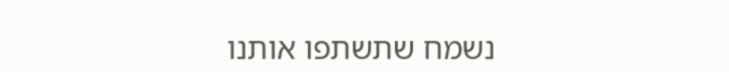נשמח שתשתפו אותנו